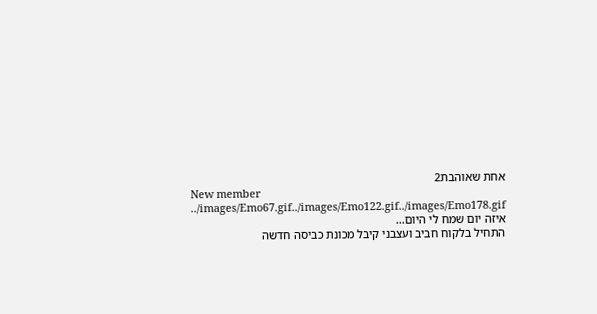אחת שאוהבת2
New member
../images/Emo67.gif../images/Emo122.gif../images/Emo178.gif
איזה יום שמח לי היום...
התחיל בלקוח חביב ועצבני קיבל מכונת כביסה חדשה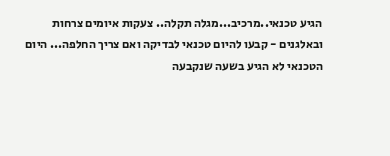הגיע טכנאי..מרכיב...מגלה תקלה.. צעקות איומים צרחות ובאלגנים - קבעו להיום טכנאי לבדיקה ואם צריך החלפה... היום הטכנאי לא הגיע בשעה שנקבעה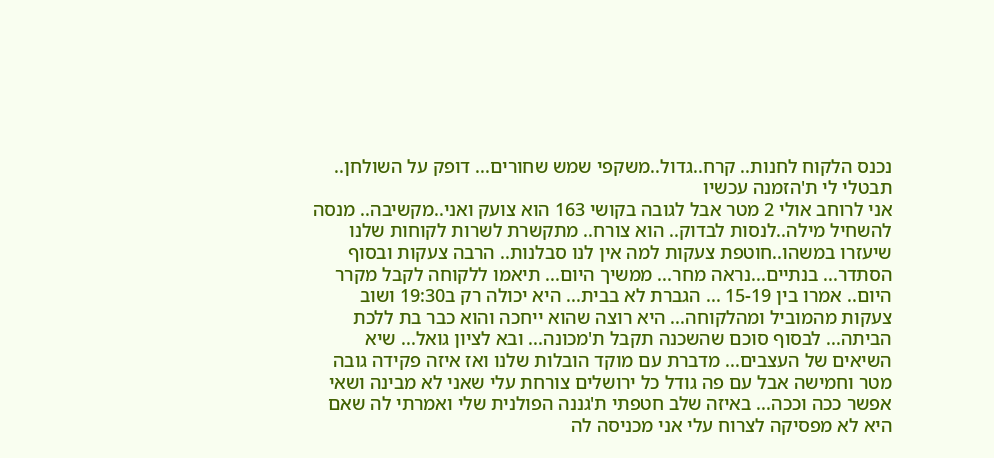נכנס הלקוח לחנות.. קרח..גדול..משקפי שמש שחורים... דופק על השולחן.. תבטלי לי ת'הזמנה עכשיו
אני לרוחב אולי 2 מטר אבל לגובה בקושי 163 הוא צועק ואני..מקשיבה.. מנסה להשחיל מילה..לנסות לבדוק.. הוא צורח.. מתקשרת לשרות לקוחות שלנו שיעזרו במשהו..חוטפת צעקות למה אין לנו סבלנות.. הרבה צעקות ובסוף הסתדר... בנתיים...נראה מחר... ממשיך היום... תיאמו ללקוחה לקבל מקרר היום.. אמרו בין 15-19 ... הגברת לא בבית... היא יכולה רק ב19:30 ושוב צעקות מהמוביל ומהלקוחה... היא רוצה שהוא ייחכה והוא כבר בת ללכת הביתה... לבסוף סוכם שהשכנה תקבל ת'מכונה... ובא לציון גואל... שיא השיאים של העצבים... מדברת עם מוקד הובלות שלנו ואז איזה פקידה גובה מטר וחמישה אבל עם פה גודל כל ירושלים צורחת עלי שאני לא מבינה ושאי אפשר ככה וככה... באיזה שלב חטפתי ת'גננה הפולנית שלי ואמרתי לה שאם היא לא מפסיקה לצרוח עלי אני מכניסה לה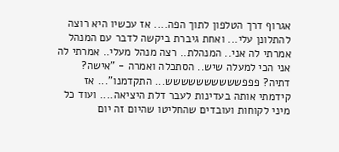אגרוף דרך הטלפון לתוך הפה.... אז עכשיו היא רוצה להתלונן עלי... ואחת גיברת ביקשה לדבר עם המנהל אמרתי לה אני.. המנהלת.. רצה מנהל מעלי.. אמרתי לה אני הכי למעלה שיש.. הסתכלה ואמרה - "אישה? דתיה? פפפשששששששששש... התקדמנו"... אז קידמתי אותה בעדינות לעבר דלת היציאה.... ועוד כל מיני לקוחות ועובדים שהחליטו שהיום זה יום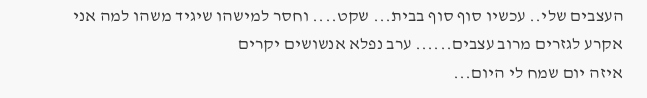העצבים שלי.. עכשיו סוף סוף בבית... שקט.... וחסר למישהו שיגיד משהו למה אני אקרע לגזרים מרוב עצבים...... ערב נפלא אנשושים יקרים
איזה יום שמח לי היום...